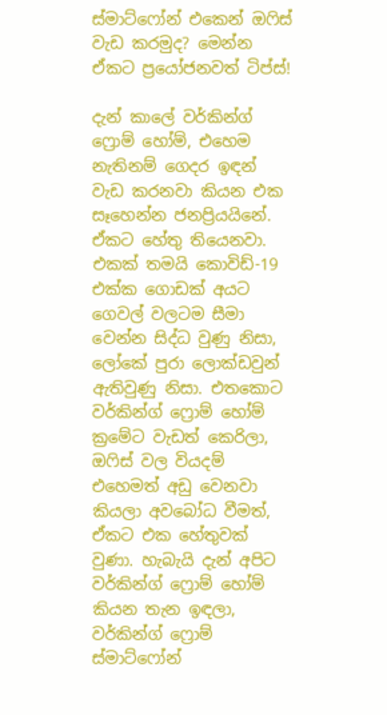ස්මාට්ෆෝන් එකෙන් ඔෆිස් වැඩ කරමුද? මෙන්න ඒකට ප්‍රයෝජනවත් ටිප්ස්!

දැන් කාලේ වර්කින්ග් ෆ්‍රොම් හෝම්, එහෙම නැතිනම් ගෙදර ඉඳන් වැඩ කරනවා කියන එක සෑහෙන්න ජනප්‍රියයිනේ. ඒකට හේතු තියෙනවා. එකක් තමයි කොවිඩ්-19 එක්ක ගොඩක් අයට ගෙවල් වලටම සීමා වෙන්න සිද්ධ වුණු නිසා, ලෝකේ පුරා ලොක්ඩවුන් ඇතිවුණු නිසා. එතකොට වර්කින්ග් ෆ්‍රොම් හෝම් ක්‍රමේට වැඩත් කෙරිලා, ඔෆිස් වල වියදම් එහෙමත් අඩු වෙනවා කියලා අවබෝධ වීමත්, ඒකට එක හේතුවක් වුණා. හැබැයි දැන් අපිට වර්කින්ග් ෆ්‍රොම් හෝම් කියන තැන ඉඳලා, වර්කින්ග් ෆ්‍රොම් ස්මාට්ෆෝන්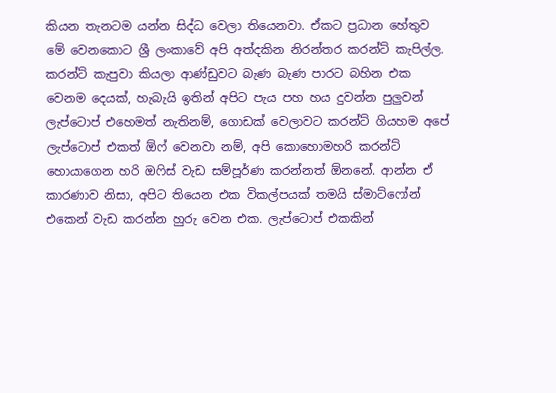කියන තැනටම යන්න සිද්ධ වෙලා තියෙනවා. ඒකට ප්‍රධාන හේතුව මේ වෙනකොට ශ්‍රී ලංකාවේ අපි අත්දකින නිරන්තර කරන්ට් කැපිල්ල. කරන්ට් කැපුවා කියලා ආණ්ඩුවට බැණ බැණ පාරට බහින එක වෙනම දෙයක්, හැබැයි ඉතින් අපිට පැය පහ හය දුවන්න පුලුවන් ලැප්ටොප් එහෙමත් නැතිනම්, ගොඩක් වෙලාවට කරන්ට් ගියහම අපේ ලැප්ටොප් එකත් ඕෆ් වෙනවා නම්, අපි කොහොමහරි කරන්‍ට් හොයාගෙන හරි ඔෆිස් වැඩ සම්පූර්ණ කරන්නත් ඕනනේ. ආන්න ඒ කාරණාව නිසා, අපිට තියෙන එක විකල්පයක් තමයි ස්මාට්ෆෝන් එකෙන් වැඩ කරන්න හුරු වෙන එක. ලැප්ටොප් එකකින්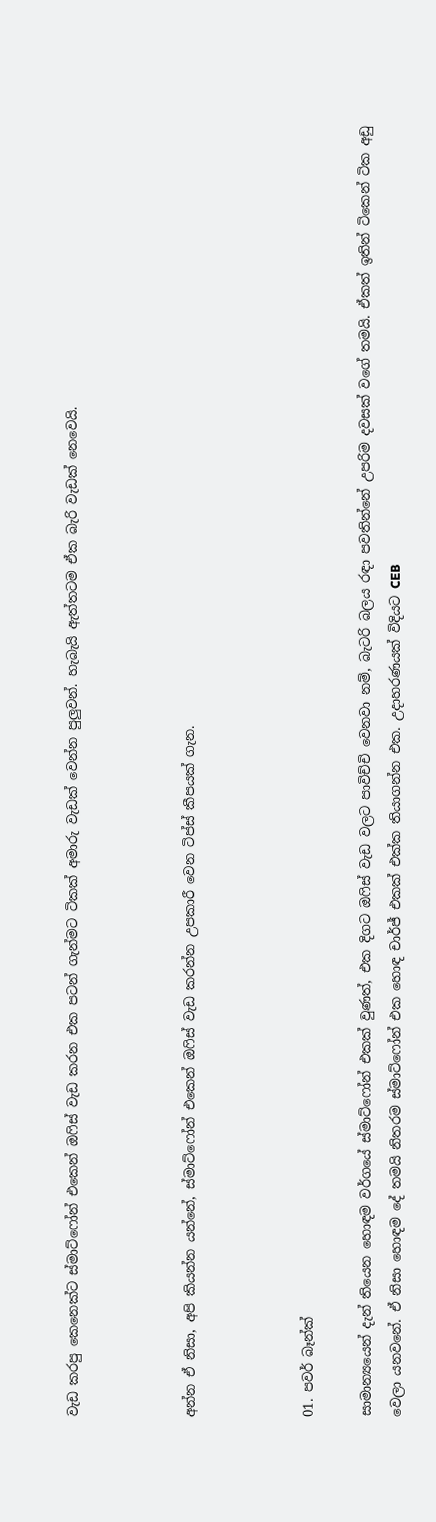වැඩ කරපු කෙනෙක්ට ස්මාට්ෆෝන් එකෙන් ඔෆිස් වැඩ කරන එක පටන් ගැන්මට ටිකක් අමාරු වැඩක් වෙන්න පුලුවන්. හැබැයි ඇත්තටම ඒක බැරි වැඩක් නෙවෙයි.



අන්න ඒ නිසා, අපි කියන්න යන්නේ, ස්මාට්ෆෝන් එකෙන් ඔෆිස් වැඩ කරන්න උපකාරී වෙන ටිප්ස් කීපයක් ගැන.



01. පවර් බෑන්ක්

සාමාන්‍යයෙන් දැන් තියෙන හොඳම වර්ගයේ ස්මාට්ෆෝන් එකක් වුණත්, එක දිගට ඔෆිස් වැඩ වලට පාවිච්චි වෙනවා නම්, බැටරි බලය රඳා පවතින්නේ උපරිම දවසක් වගේ තමයි. ඒකත් ඉතින් ටිකෙන් ටික අඩු වෙලා යනවනේ. ඒ නිසා හොඳම දේ තමයි නිතරම ස්මාට්ෆෝන් එක හොඳ චාර්ජ් එකක් එක්ක තියාගන්න එක. උදාහරණයක් විදියට CEB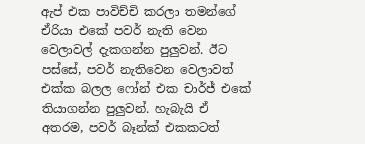ඇප් එක පාවිච්චි කරලා තමන්ගේ ඒරියා එකේ පවර් නැති වෙන වෙලාවල් දැකගන්න පුලුවන්. ඊට පස්සේ, පවර් නැතිවෙන වෙලාවත් එක්ක බලල ෆෝන් එක චාර්ජ් එකේ තියාගන්න පුලුවන්. හැබැයි ඒ අතරම, පවර් බෑන්ක් එකකටත්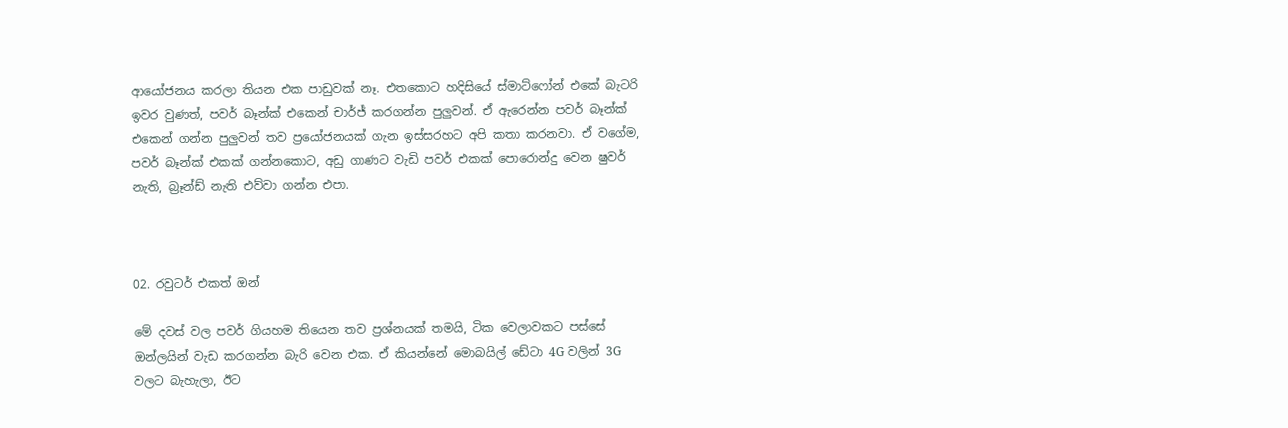ආයෝජනය කරලා තියන එක පාඩුවක් නෑ. එතකොට හදිසියේ ස්මාට්‍ෆෝන් එකේ බැටරි ඉවර වුණත්, පවර් බෑන්ක් එකෙන් චාර්ජ් කරගන්න පුලුවන්. ඒ ඇරෙන්න පවර් බෑන්ක් එකෙන් ගන්න පුලුවන් තව ප්‍රයෝජනයක් ගැන ඉස්සරහට අපි කතා කරනවා. ඒ වගේම, පවර් බෑන්ක් එකක් ගන්නකොට, අඩු ගාණට වැඩි පවර් එකක් පොරොන්දු වෙන ෂුවර් නැති, බ්‍රෑන්ඩ් නැති එව්වා ගන්න එපා.



02. රවුටර් එකත් ඔන්

මේ දවස් වල පවර් ගියහම තියෙන තව ප්‍රශ්නයක් තමයි, ටික වෙලාවකට පස්සේ ඔන්ලයින් වැඩ කරගන්න බැරි වෙන එක. ඒ කියන්නේ මොබයිල් ඩේටා 4G වලින් 3G වලට බැහැලා, ඊට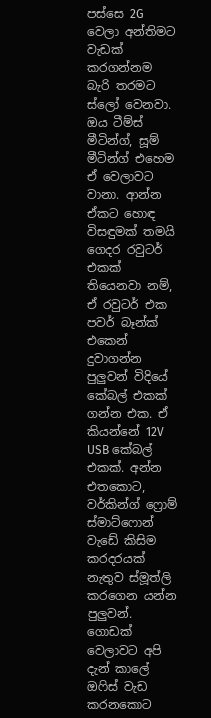පස්සෙ 2G වෙලා අන්තිමට වැඩක් කරගන්නම බැරි තරමට ස්ලෝ වෙනවා. ඔය ටීම්ස් මීටින්ග්, සූම් මීටින්ග් එහෙම ඒ වෙලාවට වානා. ආන්න ඒකට හොඳ විසඳුමක් තමයි ගෙදර රවුටර් එකක් තියෙනවා නම්, ඒ රවුටර් එක පවර් බෑන්ක් එකෙන් දුවාගන්න පුලුවන් විදියේ කේබල් එකක් ගන්න එක. ඒ කියන්නේ 12V USB කේබල් එකක්. අන්න එතකොට, වර්කින්ග් ෆ්‍රොම් ස්මාට්ෆොන් වැඩේ කිසිම කරදරයක් නැතුව ස්මූත්ලි කරගෙන යන්න පුලුවන්. ගොඩක් වෙලාවට අපි දැන් කාලේ ඔෆිස් වැඩ කරනකොට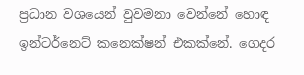ප්‍රධාන වශයෙන් වුවමනා වෙන්නේ හොඳ ඉන්ටර්නෙට් කනෙක්ෂන් එකක්නේ. ගෙදර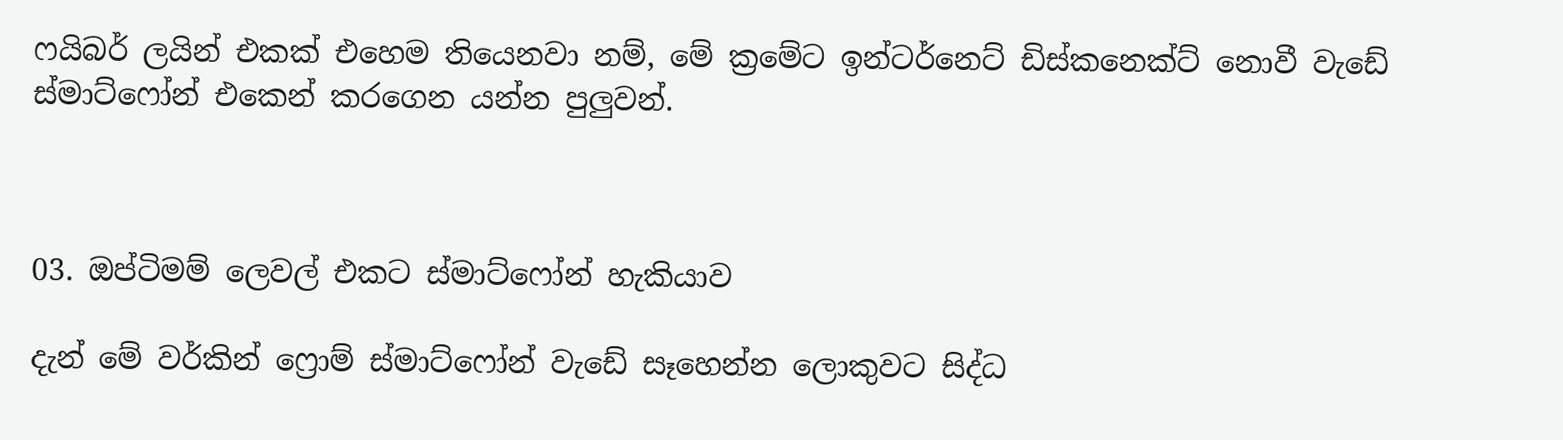ෆයිබර් ලයින් එකක් එහෙම තියෙනවා නම්, මේ ක්‍රමේට ඉන්ටර්නෙට් ඩිස්කනෙක්ට් නොවී වැඩේ ස්මාට්ෆෝන් එකෙන් කරගෙන යන්න පුලුවන්.



03. ඔප්ටිමම් ලෙවල් එකට ස්මාට්ෆෝන් හැකියාව

දැන් මේ වර්කින් ෆ්‍රොම් ස්මාට්ෆෝන් වැඩේ සෑහෙන්න ලොකුවට සිද්ධ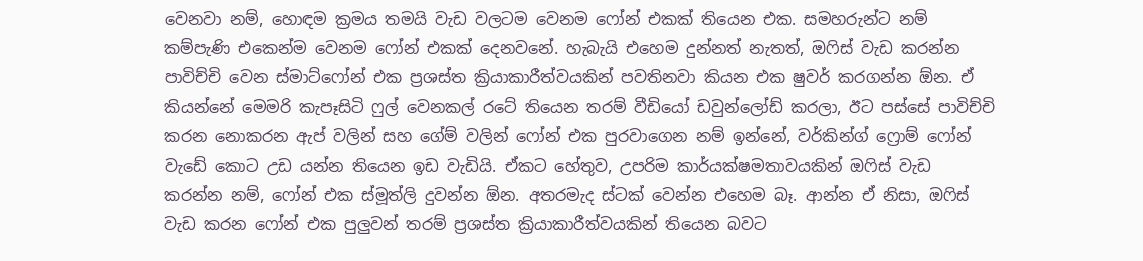වෙනවා නම්, හොඳම ක්‍රමය තමයි වැඩ වලටම වෙනම ෆෝන් එකක් තියෙන එක. සමහරුන්ට නම් කම්පැණි එකෙන්ම වෙනම ෆෝන් එකක් දෙනවනේ. හැබැයි එහෙම දුන්නත් නැතත්, ඔෆිස් වැඩ කරන්න පාවිච්චි වෙන ස්මාට්ෆෝන් එක ප්‍රශස්ත ක්‍රියාකාරීත්වයකින් පවතිනවා කියන එක ෂුවර් කරගන්න ඕන. ඒ කියන්නේ මෙමරි කැපෑසිටි ෆුල් වෙනකල් රටේ තියෙන තරම් වීඩියෝ ඩවුන්ලෝඩ් කරලා, ඊට පස්සේ පාවිච්චි කරන නොකරන ඇප් වලින් සහ ගේම් වලින් ෆෝන් එක පුරවාගෙන නම් ඉන්නේ, වර්කින්ග් ෆ්‍රොම් ෆෝන් වැඩේ කොට උඩ යන්න තියෙන ඉඩ වැඩියි. ඒකට හේතුව, උපරිම කාර්යක්ෂමතාවයකින් ඔෆිස් වැඩ කරන්න නම්, ෆෝන් එක ස්මූත්ලි දුවන්න ඕන. අතරමැද ස්ටක් වෙන්න එහෙම බෑ. ආන්න ඒ නිසා, ඔෆිස් වැඩ කරන ෆෝන් එක පුලුවන් තරම් ප්‍රශස්ත ක්‍රියාකාරීත්වයකින් තියෙන බවට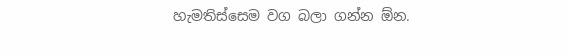හැමතිස්සෙම වග බලා ගන්න ඕන.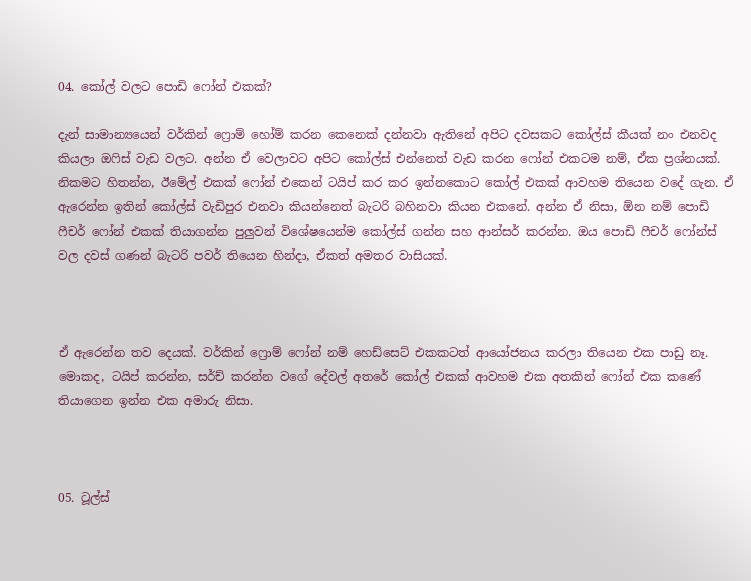04. කෝල් වලට පොඩි ෆෝන් එකක්?

දැන් සාමාන්‍යයෙන් වර්කින් ෆ්‍රොම් හෝම් කරන කෙනෙක් දන්නවා ඇතිනේ අපිට දවසකට කෝල්ස් කීයක් නං එනවද කියලා ඔෆිස් වැඩ වලට. අන්න ඒ වෙලාවට අපිට කෝල්ස් එන්නෙත් වැඩ කරන ෆෝන් එකටම නම්, ඒක ප්‍රශ්නයක්. නිකමට හිතන්න, ඊමේල් එකක් ෆෝන් එකෙන් ටයිප් කර කර ඉන්නකොට කෝල් එකක් ආවහම තියෙන වදේ ගැන. ඒ ඇරෙන්න ඉතින් කෝල්ස් වැඩිපුර එනවා කියන්නෙත් බැටරි බහිනවා කියන එකනේ. අන්න ඒ නිසා, ඕන නම් පොඩි ෆීචර් ෆෝන් එකක් තියාගන්න පුලුවන් විශේෂයෙන්ම කෝල්ස් ගන්න සහ ආන්සර් කරන්න. ඔය පොඩි ෆීචර් ෆෝන්ස් වල දවස් ගණන් බැටරි පවර් තියෙන හින්දා, ඒකත් අමතර වාසියක්.



ඒ ඇරෙන්න තව දෙයක්. වර්කින් ෆ්‍රොම් ෆෝන් නම් හෙඩ්සෙට් එකකටත් ආයෝජනය කරලා තියෙන එක පාඩු නෑ. මොකද, ටයිප් කරන්න, සර්ච් කරන්න වගේ දේවල් අතරේ කෝල් එකක් ආවහම එක අතකින් ෆෝන් එක කණේ තියාගෙන ඉන්න එක අමාරු නිසා.



05. ටූල්ස්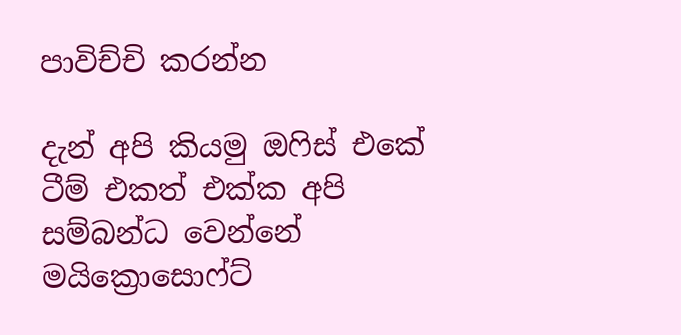පාවිච්චි කරන්න

දැන් අපි කියමු ඔෆිස් එකේ ටීම් එකත් එක්ක අපි සම්බන්ධ වෙන්නේ මයික්‍රොසොෆ්ට්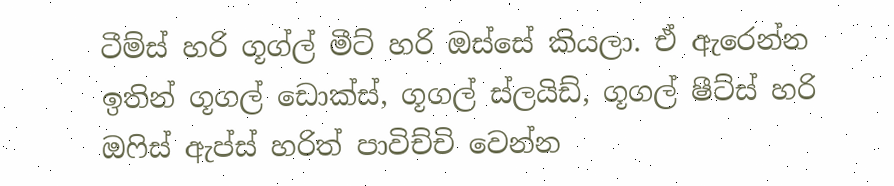ටීම්ස් හරි ගූග්ල් මීට් හරි ඔස්සේ කියලා. ඒ ඇරෙන්න ඉතින් ගූගල් ඩොක්ස්, ගූගල් ස්ලයිඩ්, ගූගල් ෂීට්ස් හරි ඔෆිස් ඇප්ස් හරිත් පාවිච්චි වෙන්න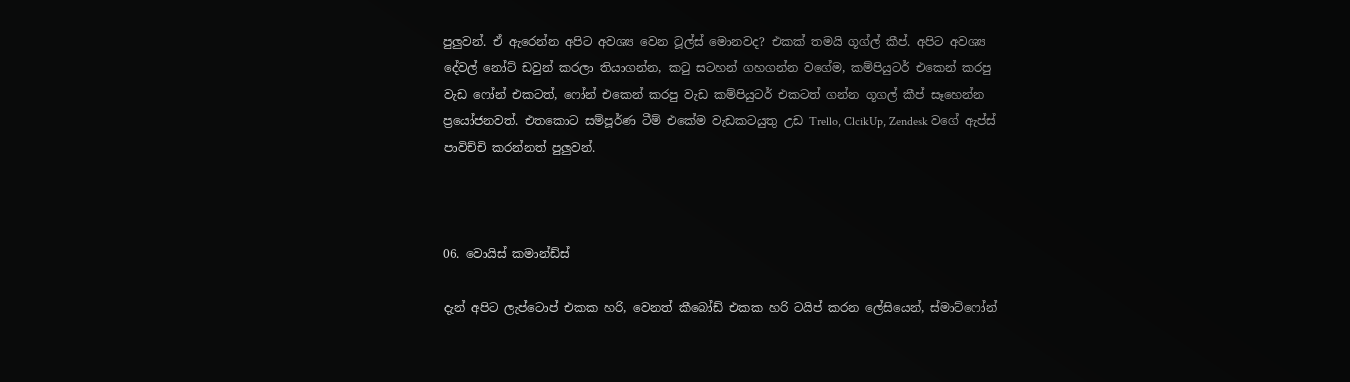පුලුවන්. ඒ ඇරෙන්න අපිට අවශ්‍ය වෙන ටූල්ස් මොනවද? එකක් තමයි ගූග්ල් කීප්. අපිට අවශ්‍ය දේවල් නෝට් ඩවුන් කරලා තියාගන්න, කටු සටහන් ගහගන්න වගේම, කම්පියුටර් එකෙන් කරපු වැඩ ෆෝන් එකටත්, ෆෝන් එකෙන් කරපු වැඩ කම්පියුටර් එකටත් ගන්න ගූගල් කීප් සෑහෙන්න ප්‍රයෝජනවත්. එතකොට සම්පූර්ණ ටීම් එකේම වැඩකටයුතු උඩ Trello, ClcikUp, Zendesk වගේ ඇප්ස් පාවිච්චි කරන්නත් පුලුවන්.



06. වොයිස් කමාන්ඩ්ස්

දැන් අපිට ලැප්ටොප් එකක හරි, වෙනත් කීබෝඩ් එකක හරි ටයිප් කරන ලේසියෙන්, ස්මාට්ෆෝන්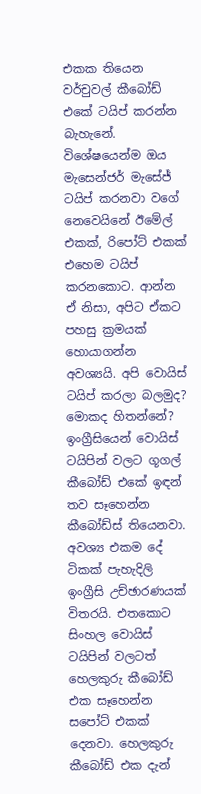එකක තියෙන වර්චුවල් කීබෝඩ් එකේ ටයිප් කරන්න බැහැනේ. විශේෂයෙන්ම ඔය මැසෙන්ජර් මැසේජ් ටයිප් කරනවා වගේ නෙවෙයිනේ ඊමේල් එකක්, රිපෝට් එකක් එහෙම ටයිප් කරනකොට. ආන්න ඒ නිසා, අපිට ඒකට පහසු ක්‍රමයක් හොයාගන්න අවශ්‍යයි. අපි වොයිස් ටයිප් කරලා බලමුද? මොකද හිතන්නේ? ඉංග්‍රීසියෙන් වොයිස් ටයිපින් වලට ගූගල් කීබෝඩ් එකේ ඉඳන් තව සෑහෙන්න කීබෝඩ්ස් තියෙනවා. අවශ්‍ය එකම දේ ටිකක් පැහැදිලි ඉංග්‍රීසි උච්ඡාරණයක් විතරයි. එතකොට සිංහල වොයිස් ටයිපින් වලටත් හෙලකුරු කීබෝඩ් එක සෑහෙන්න සපෝට් එකක් දෙනවා. හෙලකුරු කීබෝඩ් එක දැන්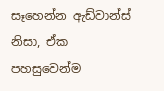සෑහෙන්න ඇඩ්වාන්ස් නිසා, ඒක පහසුවෙන්ම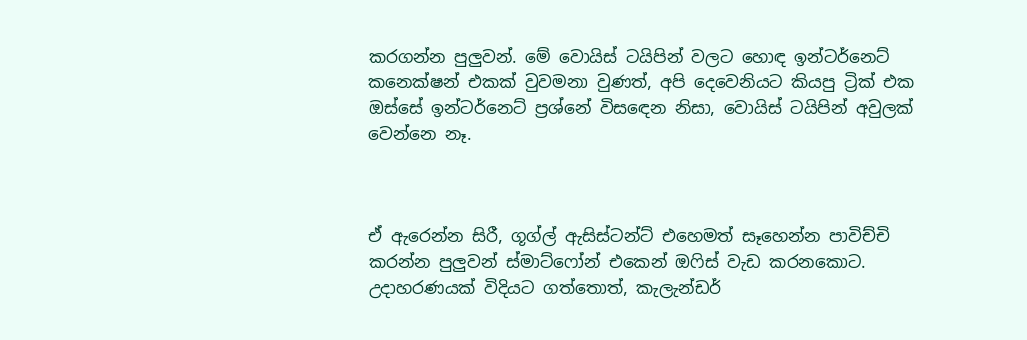කරගන්න පුලුවන්. මේ වොයිස් ටයිපින් වලට හොඳ ඉන්ටර්නෙට් කනෙක්ෂන් එකක් වුවමනා වුණත්, අපි දෙවෙනියට කියපු ට්‍රික් එක ඔස්සේ ඉන්ටර්නෙට් ප්‍රශ්නේ විසඳෙන නිසා, වොයිස් ටයිපින් අවුලක් වෙන්නෙ නෑ.



ඒ ඇරෙන්න සිරී, ගූග්ල් ඇසිස්ටන්ට් එහෙමත් සෑහෙන්න පාවිච්චි කරන්න පුලුවන් ස්මාට්ෆෝන් එකෙන් ඔෆිස් වැඩ කරනකොට. උදාහරණයක් විදියට ගත්තොත්, කැලැන්ඩර්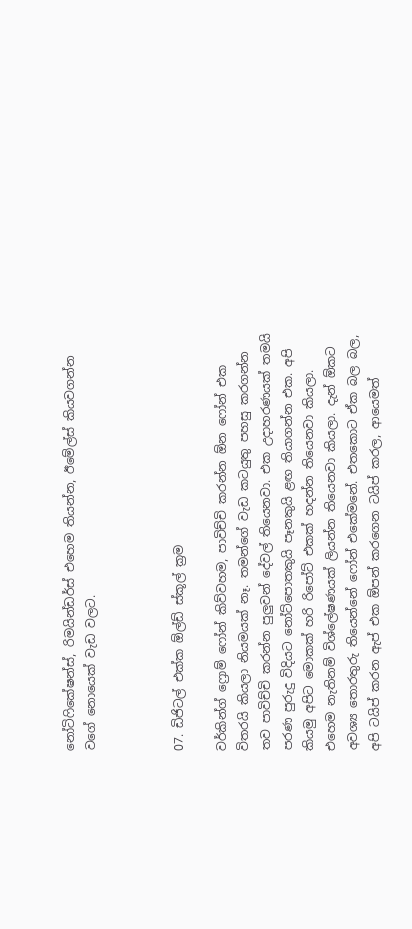නෝටිෆිකේෂන්ස්, රිමයින්ඩර්ස් එහෙම තියන්න, ඊමේල්ස් කියවගන්න වගේ නොයෙක් වැඩ වලට.



07. ඩිජිටල් එක්ක ඕල්ඩ් ස්කූල් ක්‍රම

වර්කින්ග් ෆ්‍රොම් ෆෝන් කිව්වහම, පාවිච්චි කරන්න ඕන ෆෝන් එක විතරයි කියලා නියමයක් නෑ. තමන්ගේ වැඩ කටයුතු පහසු කරගන්න තව පාවිච්චි කරන්න පුලුවන් දේවල් තියෙනවා. එක උදාහරණයක් තමයි පරණ පුරුදු විදියට නෝට්පොතකුයි පෑනකුයි ළඟ තියාගන්න එක. අපි කියමු අපිට මොකක් හරි රිපෝට් එකක් හදන්න තියෙනවා කියලා. එහෙම නැතිනම් විශ්ලේෂණයක් ලියන්න තියෙනවා කියලා. දැන් ඕකට අවශ්‍ය තොරතුරු තියෙන්නේ ෆෝන් එකේමනේ. එතකොට ඒක බල බල, අපි ටයිප් කරන ඇප් එක ඕපන් කරගෙන ටයිප් කරල, ආයෙමත්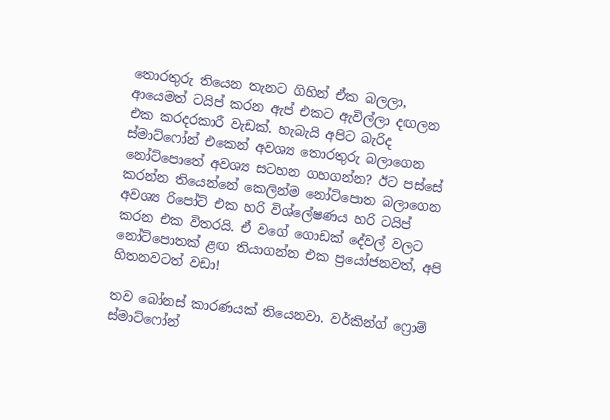තොරතුරු තියෙන තැනට ගිහින් ඒක බලලා, ආයෙමත් ටයිප් කරන ඇප් එකට ඇවිල්ලා දඟලන එක කරදරකාරී වැඩක්. හැබැයි අපිට බැරිද ස්මාට්ෆෝන් එකෙන් අවශ්‍ය තොරතුරු බලාගෙන නෝට්පොතේ අවශ්‍ය සටහන ගහගන්න? ඊට පස්සේ කරන්න තියෙන්නේ කෙලින්ම නෝට්පොත බලාගෙන අවශ්‍ය රිපෝට් එක හරි විශ්ලේෂණය හරි ටයිප් කරන එක විතරයි. ඒ වගේ ගොඩක් දේවල් වලට නෝට්පොතක් ළඟ තියාගන්න එක ප්‍රයෝජනවත්, අපි හිතනවටත් වඩා!

තව බෝනස් කාරණයක් තියෙනවා. වර්කින්ග් ෆ්‍රොම් ස්මාට්ෆෝන්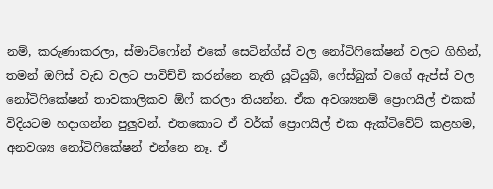නම්, කරුණාකරලා, ස්මාට්ෆෝන් එකේ සෙටින්ග්ස් වල නෝටිෆිකේෂන් වලට ගිහින්, තමන් ඔෆිස් වැඩ වලට පාවිච්චි කරන්නෙ නැති යූටියුබ්, ෆේස්බුක් වගේ ඇප්ස් වල නෝටිෆිකේෂන් තාවකාලිකව ඕෆ් කරලා තියන්න. ඒක අවශ්‍යනම් ප්‍රොෆයිල් එකක් විදියටම හදාගන්න පුලුවන්. එතකොට ඒ වර්ක් ප්‍රොෆයිල් එක ඇක්ටිවේට් කළහම, අනවශ්‍ය නෝටිෆිකේෂන් එන්නෙ නෑ. ඒ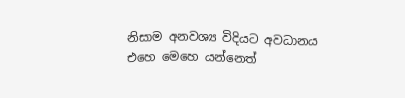නිසාම අනවශ්‍ය විදියට අවධානය එහෙ මෙහෙ යන්නෙත්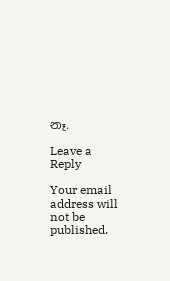නෑ.

Leave a Reply

Your email address will not be published.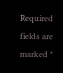Required fields are marked *